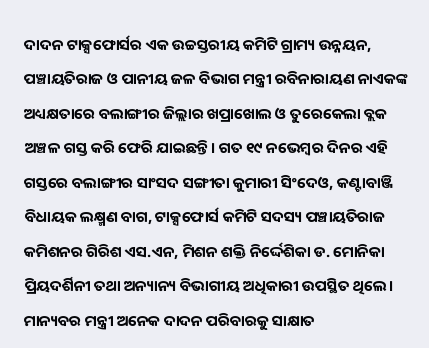ଦାଦନ ଟାକ୍ସଫୋର୍ସର ଏକ ଉଚ୍ଚସ୍ତରୀୟ କମିଟି ଗ୍ରାମ୍ୟ ଉନ୍ନୟନ, ପଞ୍ଚାୟତିରାଜ ଓ ପାନୀୟ ଜଳ ବିଭାଗ ମନ୍ତ୍ରୀ ରବିନାରାୟଣ ନାଏକଙ୍କ ଅଧ୍ୟକ୍ଷତାରେ ବଲାଙ୍ଗୀର ଜିଲ୍ଲାର ଖପ୍ରାଖୋଲ ଓ ତୁରେକେଲା ବ୍ଲକ ଅଞ୍ଚଳ ଗସ୍ତ କରି ଫେରି ଯାଇଛନ୍ତି। ଗତ ୧୯ ନଭେମ୍ବର ଦିନର ଏହି ଗସ୍ତରେ ବଲାଙ୍ଗୀର ସାଂସଦ ସଙ୍ଗୀତା କୁମାରୀ ସିଂଦେଓ, କଣ୍ଟାବାଞ୍ଜି ବିଧାୟକ ଲକ୍ଷ୍ମଣ ବାଗ, ଟାକ୍ସଫୋର୍ସ କମିଟି ସଦସ୍ୟ ପଞ୍ଚାୟତିରାଜ କମିଶନର ଗିରିଶ ଏସ.ଏନ, ମିଶନ ଶକ୍ତି ନିର୍ଦ୍ଦେଶିକା ଡ. ମୋନିକା ପ୍ରିୟଦର୍ଶିନୀ ତଥା ଅନ୍ୟାନ୍ୟ ବିଭାଗୀୟ ଅଧିକାରୀ ଉପସ୍ଥିତ ଥିଲେ।
ମାନ୍ୟବର ମନ୍ତ୍ରୀ ଅନେକ ଦାଦନ ପରିବାରକୁ ସାକ୍ଷାତ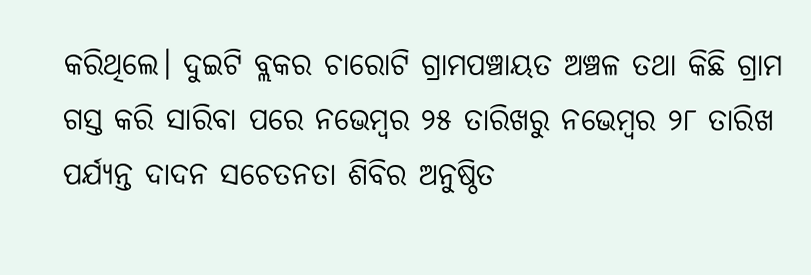କରିଥିଲେ। ଦୁଇଟି ବ୍ଲକର ଚାରୋଟି ଗ୍ରାମପଞ୍ଚାୟତ ଅଞ୍ଚଳ ତଥା କିଛି ଗ୍ରାମ ଗସ୍ତ କରି ସାରିବା ପରେ ନଭେମ୍ବର ୨୫ ତାରିଖରୁ ନଭେମ୍ବର ୨୮ ତାରିଖ ପର୍ଯ୍ୟନ୍ତ ଦାଦନ ସଚେତନତା ଶିବିର ଅନୁଷ୍ଠିତ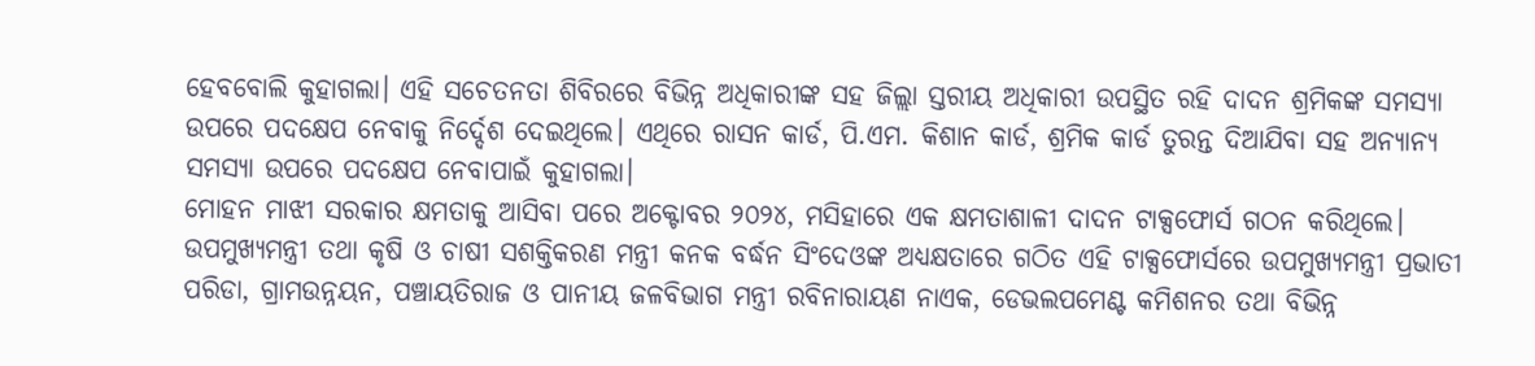ହେବବୋଲି କୁହାଗଲା। ଏହି ସଚେତନତା ଶିବିରରେ ବିଭିନ୍ନ ଅଧିକାରୀଙ୍କ ସହ ଜିଲ୍ଲା ସ୍ତରୀୟ ଅଧିକାରୀ ଉପସ୍ଥିତ ରହି ଦାଦନ ଶ୍ରମିକଙ୍କ ସମସ୍ୟା ଉପରେ ପଦକ୍ଷେପ ନେବାକୁ ନିର୍ଦ୍ଦେଶ ଦେଇଥିଲେ। ଏଥିରେ ରାସନ କାର୍ଡ, ପି.ଏମ. କିଶାନ କାର୍ଡ, ଶ୍ରମିକ କାର୍ଡ ତୁରନ୍ତ ଦିଆଯିବା ସହ ଅନ୍ୟାନ୍ୟ ସମସ୍ୟା ଉପରେ ପଦକ୍ଷେପ ନେବାପାଇଁ କୁହାଗଲା।
ମୋହନ ମାଝୀ ସରକାର କ୍ଷମତାକୁ ଆସିବା ପରେ ଅକ୍ଟୋବର ୨୦୨୪, ମସିହାରେ ଏକ କ୍ଷମତାଶାଳୀ ଦାଦନ ଟାକ୍ସଫୋର୍ସ ଗଠନ କରିଥିଲେ। ଉପମୁଖ୍ୟମନ୍ତ୍ରୀ ତଥା କୃଷି ଓ ଚାଷୀ ସଶକ୍ତିକରଣ ମନ୍ତ୍ରୀ କନକ ବର୍ଦ୍ଧନ ସିଂଦେଓଙ୍କ ଅଧ୍ୟକ୍ଷତାରେ ଗଠିତ ଏହି ଟାକ୍ସଫୋର୍ସରେ ଉପମୁଖ୍ୟମନ୍ତ୍ରୀ ପ୍ରଭାତୀ ପରିଡା, ଗ୍ରାମଉନ୍ନୟନ, ପଞ୍ଚାୟତିରାଜ ଓ ପାନୀୟ ଜଳବିଭାଗ ମନ୍ତ୍ରୀ ରବିନାରାୟଣ ନାଏକ, ଡେଭଲପମେଣ୍ଟ କମିଶନର ତଥା ବିଭିନ୍ନ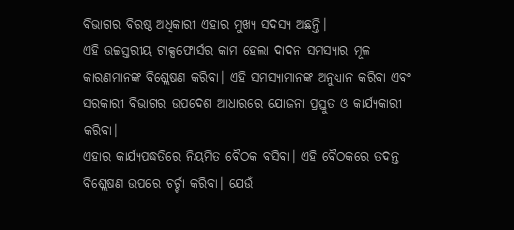ବିଭାଗର ବିରଷ୍ଠ ଅଧିକାରୀ ଏହାର ମୁଖ୍ୟ ସଦସ୍ୟ ଅଛନ୍ତି।
ଏହି ଉଚ୍ଚସ୍ତରୀୟ ଟାକ୍ସଫୋର୍ସର କାମ ହେଲା ଦାଦନ ସମସ୍ୟାର ମୂଳ କାରଣମାନଙ୍କ ବିଶ୍ଲେଷଣ କରିବା। ଏହି ସମସ୍ୟାମାନଙ୍କ ଅନୁଧ୍ୟାନ କରିବା ଏବଂ ସରକାରୀ ବିଭାଗର ଉପଦେଶ ଆଧାରରେ ଯୋଜନା ପ୍ରସ୍ତୁତ ଓ କାର୍ଯ୍ୟକାରୀ କରିବା।
ଏହାର କାର୍ଯ୍ୟପଦ୍ଧତିରେ ନିୟମିତ ବୈଠକ ବସିବା। ଏହି ବୈଠକରେ ତଦନ୍ତ ବିଶ୍ଲେଷଣ ଉପରେ ଚର୍ଚ୍ଚା କରିବା। ଯେଉଁ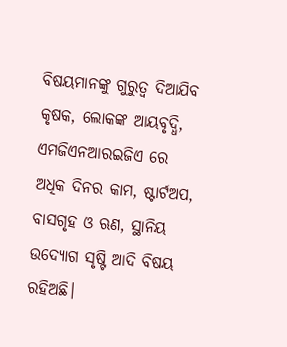ବିଷୟମାନଙ୍କୁ ଗୁରୁତ୍ୱ ଦିଆଯିବ କୃଷକ, ଲୋକଙ୍କ ଆୟବୃଦ୍ଧି, ଏମଜିଏନଆରଇଜିଏ ରେ ଅଧିକ ଦିନର କାମ, ଷ୍ଟାର୍ଟଅପ, ବାସଗୃହ ଓ ଋଣ, ସ୍ଥାନିୟ ଉଦ୍ୟୋଗ ସୃଷ୍ଟି ଆଦି ବିଷୟ ରହିଅଛି।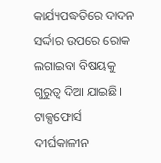କାର୍ଯ୍ୟପଦ୍ଧତିରେ ଦାଦନ ସର୍ଦ୍ଦାର ଉପରେ ରୋକ ଲଗାଇବା ବିଷୟକୁ ଗୁରୁତ୍ୱ ଦିଆ ଯାଇଛି। ଟାକ୍ସଫୋର୍ସ ଦୀର୍ଘକାଳୀନ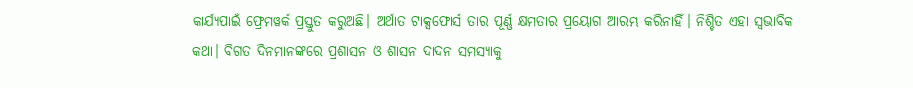କାର୍ଯ୍ୟପାଇଁ ଫ୍ରେମୱର୍କ ପ୍ରସ୍ତୁତ କରୁଅଛି। ଅର୍ଥାତ ଟାକ୍ସଫୋର୍ସ ତାର ପୂର୍ଣ୍ଣ କ୍ଷମତାର ପ୍ରୟୋଗ ଆରମ୍ଭ କରିନାହିଁ। ନିଶ୍ଚିତ ଏହା ସ୍ୱଭାବିକ କଥା। ବିଗତ ଦିନମାନଙ୍କରେ ପ୍ରଶାସନ ଓ ଶାସନ ଦାଦନ ସମସ୍ୟାକୁ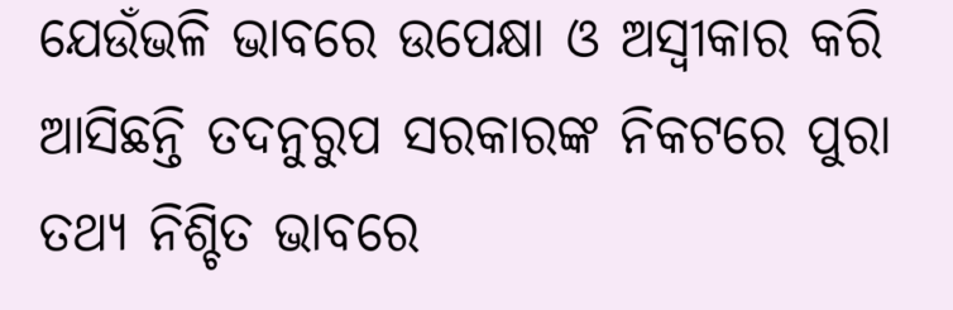ଯେଉଁଭଳି ଭାବରେ ଉପେକ୍ଷା ଓ ଅସ୍ୱୀକାର କରି ଆସିଛନ୍ତି ତଦନୁରୁପ ସରକାରଙ୍କ ନିକଟରେ ପୁରା ତଥ୍ୟ ନିଶ୍ଚିତ ଭାବରେ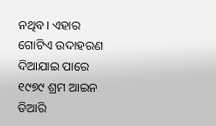ନଥିବ। ଏହାର ଗୋଟିଏ ଉଦାହରଣ ଦିଆଯାଇ ପାରେ ୧୯୭୯ ଶ୍ରମ ଆଇନ ତିଆରି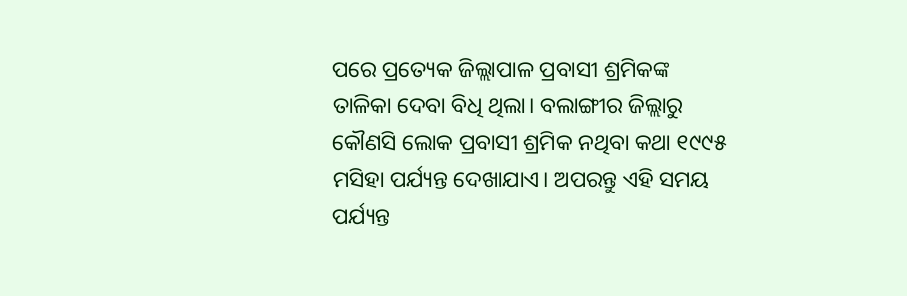ପରେ ପ୍ରତ୍ୟେକ ଜିଲ୍ଲାପାଳ ପ୍ରବାସୀ ଶ୍ରମିକଙ୍କ ତାଳିକା ଦେବା ବିଧି ଥିଲା। ବଲାଙ୍ଗୀର ଜିଲ୍ଲାରୁ କୌଣସି ଲୋକ ପ୍ରବାସୀ ଶ୍ରମିକ ନଥିବା କଥା ୧୯୯୫ ମସିହା ପର୍ଯ୍ୟନ୍ତ ଦେଖାଯାଏ। ଅପରନ୍ତୁ ଏହି ସମୟ ପର୍ଯ୍ୟନ୍ତ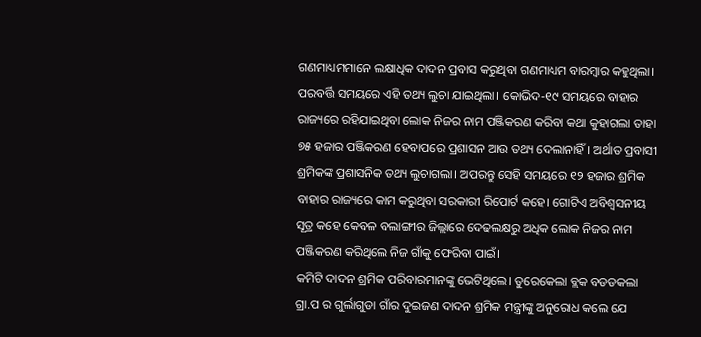ଗଣମାଧ୍ୟମମାନେ ଲକ୍ଷାଧିକ ଦାଦନ ପ୍ରବାସ କରୁଥିବା ଗଣମାଧ୍ୟମ ବାରମ୍ବାର କହୁଥିଲା। ପରବର୍ତ୍ତି ସମୟରେ ଏହି ତଥ୍ୟ ଲୁଚା ଯାଇଥିଲା। କୋଭିଦ-୧୯ ସମୟରେ ବାହାର ରାଜ୍ୟରେ ରହିଯାଇଥିବା ଲୋକ ନିଜର ନାମ ପଞ୍ଜିକରଣ କରିବା କଥା କୁହାଗଲା ତାହା ୭୫ ହଜାର ପଞ୍ଜିକରଣ ହେବାପରେ ପ୍ରଶାସନ ଆଉ ତଥ୍ୟ ଦେଲାନାହିଁ। ଅର୍ଥାତ ପ୍ରବାସୀ ଶ୍ରମିକଙ୍କ ପ୍ରଶାସନିକ ତଥ୍ୟ ଲୁଚାଗଲା। ଅପରନ୍ତୁ ସେହି ସମୟରେ ୧୨ ହଜାର ଶ୍ରମିକ ବାହାର ରାଜ୍ୟରେ କାମ କରୁଥିବା ସରକାରୀ ରିପୋର୍ଟ କହେ। ଗୋଟିଏ ଅବିଶ୍ୱସନୀୟ ସୂତ୍ର କହେ କେବଳ ବଲାଙ୍ଗୀର ଜିଲ୍ଲାରେ ଦେଢଲକ୍ଷରୁ ଅଧିକ ଲୋକ ନିଜର ନାମ ପଞ୍ଜିକରଣ କରିଥିଲେ ନିଜ ଗାଁକୁ ଫେରିବା ପାଇଁ।
କମିଟି ଦାଦନ ଶ୍ରମିକ ପରିବାରମାନଙ୍କୁ ଭେଟିଥିଲେ। ତୁରେକେଲା ବ୍ଲକ ବଡଡକଲା ଗ୍ରା.ପ ର ଗୁର୍ଲାଗୁଡା ଗାଁର ଦୁଇଜଣ ଦାଦନ ଶ୍ରମିକ ମନ୍ତ୍ରୀଙ୍କୁ ଅନୁରୋଧ କଲେ ଯେ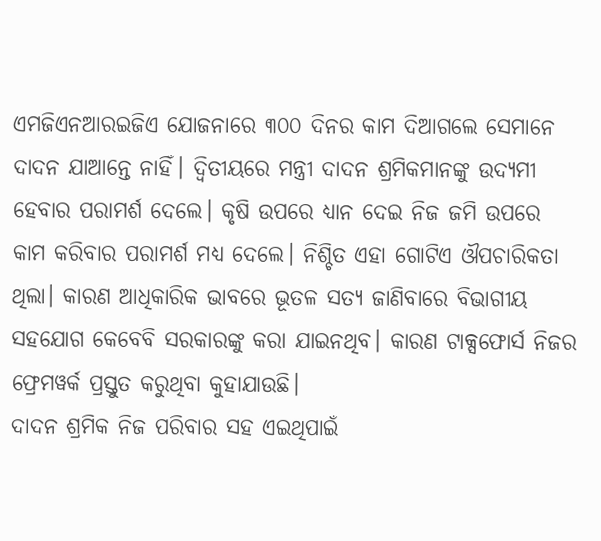ଏମଜିଏନଆରଇଜିଏ ଯୋଜନାରେ ୩୦୦ ଦିନର କାମ ଦିଆଗଲେ ସେମାନେ ଦାଦନ ଯାଆନ୍ତେ ନାହିଁ। ଦ୍ୱିତୀୟରେ ମନ୍ତ୍ରୀ ଦାଦନ ଶ୍ରମିକମାନଙ୍କୁ ଉଦ୍ୟମୀ ହେବାର ପରାମର୍ଶ ଦେଲେ। କୃଷି ଉପରେ ଧ୍ୟାନ ଦେଇ ନିଜ ଜମି ଉପରେ କାମ କରିବାର ପରାମର୍ଶ ମଧ୍ୟ ଦେଲେ। ନିଶ୍ଚିତ ଏହା ଗୋଟିଏ ଔପଚାରିକତା ଥିଲା। କାରଣ ଆଧିକାରିକ ଭାବରେ ଭୂତଳ ସତ୍ୟ ଜାଣିବାରେ ବିଭାଗୀୟ ସହଯୋଗ କେବେବି ସରକାରଙ୍କୁ କରା ଯାଇନଥିବ। କାରଣ ଟାକ୍ସଫୋର୍ସ ନିଜର ଫ୍ରେମୱର୍କ ପ୍ରସ୍ତୁତ କରୁଥିବା କୁହାଯାଉଛି।
ଦାଦନ ଶ୍ରମିକ ନିଜ ପରିବାର ସହ ଏଇଥିପାଇଁ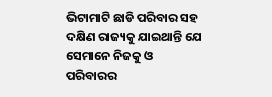ଭିଟାମାଟି ଛାଡି ପରିବାର ସହ ଦକ୍ଷିଣ ରାଜ୍ୟକୁ ଯାଇଥାନ୍ତି ଯେ ସେମାନେ ନିଜକୁ ଓ ପରିବାରର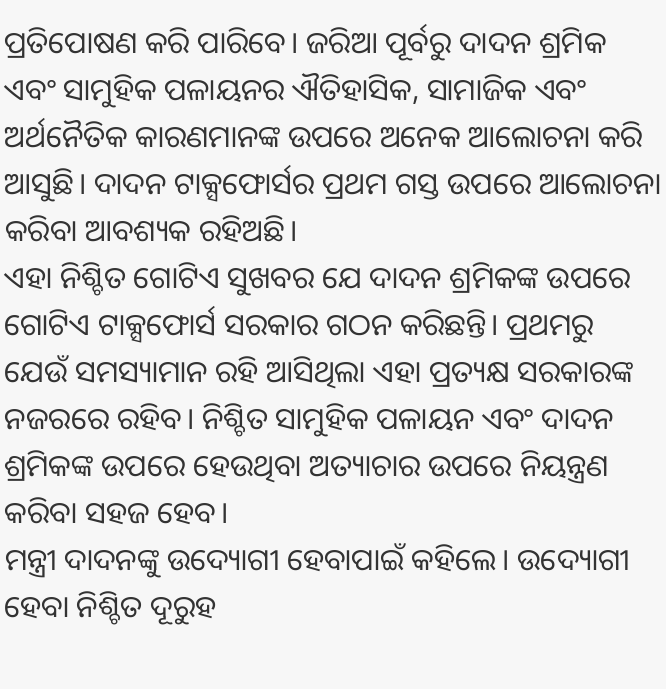ପ୍ରତିପୋଷଣ କରି ପାରିବେ। ଜରିଆ ପୂର୍ବରୁ ଦାଦନ ଶ୍ରମିକ ଏବଂ ସାମୁହିକ ପଳାୟନର ଐତିହାସିକ, ସାମାଜିକ ଏବଂ ଅର୍ଥନୈତିକ କାରଣମାନଙ୍କ ଉପରେ ଅନେକ ଆଲୋଚନା କରି ଆସୁଛି। ଦାଦନ ଟାକ୍ସଫୋର୍ସର ପ୍ରଥମ ଗସ୍ତ ଉପରେ ଆଲୋଚନା କରିବା ଆବଶ୍ୟକ ରହିଅଛି।
ଏହା ନିଶ୍ଚିତ ଗୋଟିଏ ସୁଖବର ଯେ ଦାଦନ ଶ୍ରମିକଙ୍କ ଉପରେ ଗୋଟିଏ ଟାକ୍ସଫୋର୍ସ ସରକାର ଗଠନ କରିଛନ୍ତି। ପ୍ରଥମରୁ ଯେଉଁ ସମସ୍ୟାମାନ ରହି ଆସିଥିଲା ଏହା ପ୍ରତ୍ୟକ୍ଷ ସରକାରଙ୍କ ନଜରରେ ରହିବ। ନିଶ୍ଚିତ ସାମୁହିକ ପଳାୟନ ଏବଂ ଦାଦନ ଶ୍ରମିକଙ୍କ ଉପରେ ହେଉଥିବା ଅତ୍ୟାଚାର ଉପରେ ନିୟନ୍ତ୍ରଣ କରିବା ସହଜ ହେବ।
ମନ୍ତ୍ରୀ ଦାଦନଙ୍କୁ ଉଦ୍ୟୋଗୀ ହେବାପାଇଁ କହିଲେ। ଉଦ୍ୟୋଗୀ ହେବା ନିଶ୍ଚିତ ଦୂରୁହ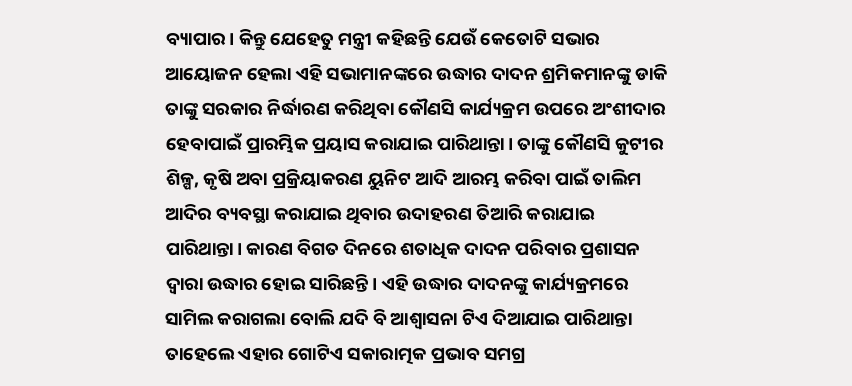ବ୍ୟାପାର। କିନ୍ତୁ ଯେହେତୁ ମନ୍ତ୍ରୀ କହିଛନ୍ତି ଯେଉଁ କେତୋଟି ସଭାର ଆୟୋଜନ ହେଲା ଏହି ସଭାମାନଙ୍କରେ ଉଦ୍ଧାର ଦାଦନ ଶ୍ରମିକମାନଙ୍କୁ ଡାକି ତାଙ୍କୁ ସରକାର ନିର୍ଦ୍ଧାରଣ କରିଥିବା କୌଣସି କାର୍ଯ୍ୟକ୍ରମ ଉପରେ ଅଂଶୀଦାର ହେବାପାଇଁ ପ୍ରାରମ୍ଭିକ ପ୍ରୟାସ କରାଯାଇ ପାରିଥାନ୍ତା। ତାଙ୍କୁ କୌଣସି କୁଟୀର ଶିଳ୍ପ, କୃଷି ଅବା ପ୍ରକ୍ରିୟାକରଣ ୟୁନିଟ ଆଦି ଆରମ୍ଭ କରିବା ପାଇଁ ତାଲିମ ଆଦିର ବ୍ୟବସ୍ଥା କରାଯାଇ ଥିବାର ଉଦାହରଣ ତିଆରି କରାଯାଇ ପାରିଥାନ୍ତା। କାରଣ ବିଗତ ଦିନରେ ଶତାଧିକ ଦାଦନ ପରିବାର ପ୍ରଶାସନ ଦ୍ୱାରା ଉଦ୍ଧାର ହୋଇ ସାରିଛନ୍ତି। ଏହି ଉଦ୍ଧାର ଦାଦନଙ୍କୁ କାର୍ଯ୍ୟକ୍ରମରେ ସାମିଲ କରାଗଲା ବୋଲି ଯଦି ବି ଆଶ୍ୱାସନା ଟିଏ ଦିଆଯାଇ ପାରିଥାନ୍ତା ତାହେଲେ ଏହାର ଗୋଟିଏ ସକାରାତ୍ମକ ପ୍ରଭାବ ସମଗ୍ର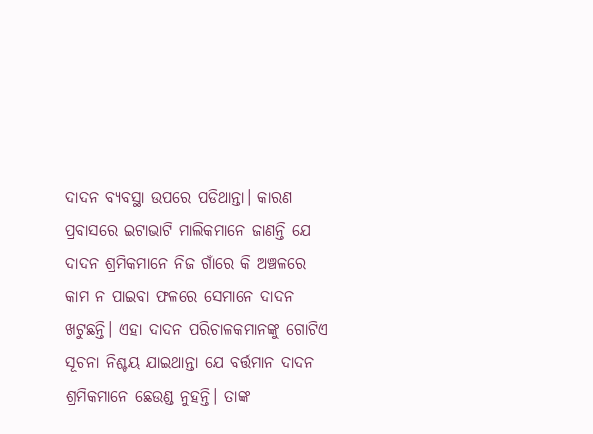ଦାଦନ ବ୍ୟବସ୍ଥା ଉପରେ ପଡିଥାନ୍ତା। କାରଣ ପ୍ରବାସରେ ଇଟାଭାଟି ମାଲିକମାନେ ଜାଣନ୍ତି ଯେ ଦାଦନ ଶ୍ରମିକମାନେ ନିଜ ଗାଁରେ କି ଅଞ୍ଚଳରେ କାମ ନ ପାଇବା ଫଳରେ ସେମାନେ ଦାଦନ ଖଟୁଛନ୍ତି। ଏହା ଦାଦନ ପରିଚାଳକମାନଙ୍କୁ ଗୋଟିଏ ସୂଚନା ନିଶ୍ଚୟ ଯାଇଥାନ୍ତା ଯେ ବର୍ତ୍ତମାନ ଦାଦନ ଶ୍ରମିକମାନେ ଛେଉଣ୍ଡ ନୁହନ୍ତି। ତାଙ୍କ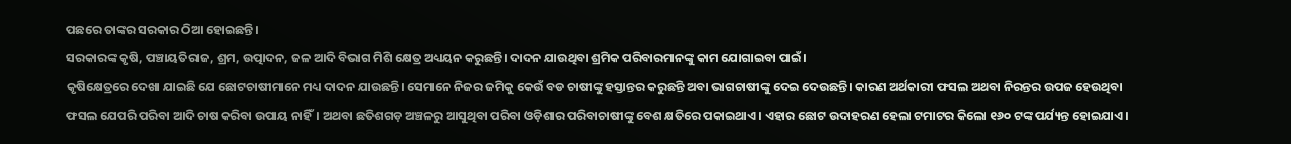ପଛରେ ତାଙ୍କର ସରକାର ଠିଆ ହୋଇଛନ୍ତି।
ସରକାରଙ୍କ କୃଷି, ପଞ୍ଚାୟତିରାଜ, ଶ୍ରମ, ଉତ୍ପାଦନ, ଜଳ ଆଦି ବିଭାଗ ମିଶି କ୍ଷେତ୍ର ଅଧ୍ୟୟନ କରୁଛନ୍ତି। ଦାଦନ ଯାଉଥିବା ଶ୍ରମିକ ପରିବାରମାନଙ୍କୁ କାମ ଯୋଗାଇବା ପାଇଁ।
କୃଷିକ୍ଷେତ୍ରରେ ଦେଖା ଯାଇଛି ଯେ ଛୋଟଚାଷୀମାନେ ମଧ୍ୟ ଦାଦନ ଯାଉଛନ୍ତି। ସେମାନେ ନିଜର ଜମିକୁ କେଉଁ ବଡ ଚାଷୀଙ୍କୁ ହସ୍ତାନ୍ତର କରୁଛନ୍ତି ଅବା ଭାଗଚାଷୀଙ୍କୁ ଦେଇ ଦେଉଛନ୍ତି। କାରଣ ଅର୍ଥକାରୀ ଫସଲ ଅଥବା ନିରନ୍ତର ଉପଜ ହେଉଥିବା ଫସଲ ଯେପରି ପରିବା ଆଦି ଚାଷ କରିବା ଉପାୟ ନାହିଁ। ଅଥବା ଛତିଶଗଡ଼ ଅଞ୍ଚଳରୁ ଆସୁଥିବା ପରିବା ଓଡ଼ିଶାର ପରିବାଚାଷୀଙ୍କୁ ବେଶ କ୍ଷତିରେ ପକାଇଥାଏ। ଏହାର ଛୋଟ ଉଦାହରଣ ହେଲା ଟମାଟର କିଲୋ ୧୬୦ ଟଙ୍କ ପର୍ଯ୍ୟନ୍ତ ହୋଇଯାଏ।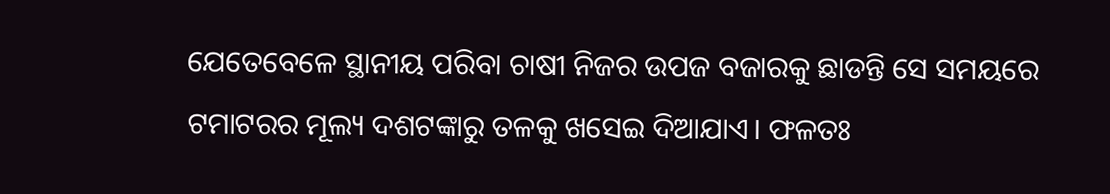ଯେତେବେଳେ ସ୍ଥାନୀୟ ପରିବା ଚାଷୀ ନିଜର ଉପଜ ବଜାରକୁ ଛାଡନ୍ତି ସେ ସମୟରେ ଟମାଟରର ମୂଲ୍ୟ ଦଶଟଙ୍କାରୁ ତଳକୁ ଖସେଇ ଦିଆଯାଏ। ଫଳତଃ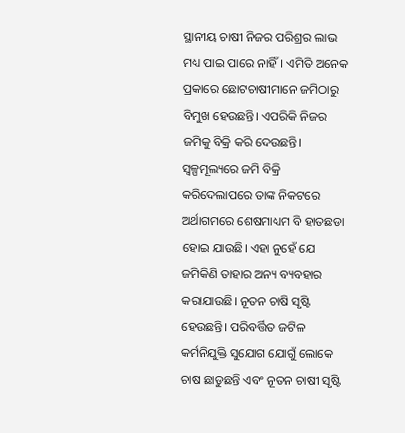ସ୍ଥାନୀୟ ଚାଷୀ ନିଜର ପରିଶ୍ରର ଲାଭ ମଧ୍ୟ ପାଇ ପାରେ ନାହିଁ। ଏମିତି ଅନେକ ପ୍ରକାରେ ଛୋଟଚାଷୀମାନେ ଜମିଠାରୁ ବିମୁଖ ହେଉଛନ୍ତି। ଏପରିକି ନିଜର ଜମିକୁ ବିକ୍ରି କରି ଦେଉଛନ୍ତି। ସ୍ୱଳ୍ପମୂଲ୍ୟରେ ଜମି ବିକ୍ରି କରିଦେଲାପରେ ତାଙ୍କ ନିକଟରେ ଅର୍ଥାଗମରେ ଶେଷମାଧ୍ୟମ ବି ହାତଛଡା ହୋଇ ଯାଉଛି। ଏହା ନୁହେଁ ଯେ ଜମିକିଣି ତାହାର ଅନ୍ୟ ବ୍ୟବହାର କରାଯାଉଛି। ନୂତନ ଚାଷି ସୃଷ୍ଟି ହେଉଛନ୍ତି। ପରିବର୍ତ୍ତିତ ଜଟିଳ କର୍ମନିଯୁକ୍ତି ସୁଯୋଗ ଯୋଗୁଁ ଲୋକେ ଚାଷ ଛାଡୁଛନ୍ତି ଏବଂ ନୂତନ ଚାଷୀ ସୃଷ୍ଟି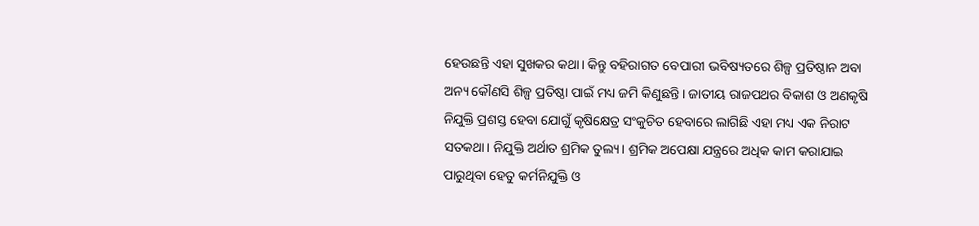ହେଉଛନ୍ତି ଏହା ସୁଖକର କଥା। କିନ୍ତୁ ବହିରାଗତ ବେପାରୀ ଭବିଷ୍ୟତରେ ଶିଳ୍ପ ପ୍ରତିଷ୍ଠାନ ଅବା ଅନ୍ୟ କୌଣସି ଶିଳ୍ପ ପ୍ରତିଷ୍ଠା ପାଇଁ ମଧ୍ୟ ଜମି କିଣୁଛନ୍ତି। ଜାତୀୟ ରାଜପଥର ବିକାଶ ଓ ଅଣକୃଷି ନିଯୁକ୍ତି ପ୍ରଶସ୍ତ ହେବା ଯୋଗୁଁ କୃଷିକ୍ଷେତ୍ର ସଂକୁଚିତ ହେବାରେ ଲାଗିଛି ଏହା ମଧ୍ୟ ଏକ ନିରାଟ ସତକଥା। ନିଯୁକ୍ତି ଅର୍ଥାତ ଶ୍ରମିକ ତୁଲ୍ୟ। ଶ୍ରମିକ ଅପେକ୍ଷା ଯନ୍ତ୍ରରେ ଅଧିକ କାମ କରାଯାଇ ପାରୁଥିବା ହେତୁ କର୍ମନିଯୁକ୍ତି ଓ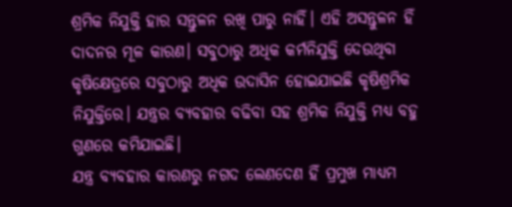ଶ୍ରମିକ ନିଯୁକ୍ତି ହାର ସନ୍ତୁଳନ ରଖି ପାରୁ ନାହିଁ। ଏହି ଅସନ୍ତୁଳନ ହିଁ ଦାଦନର ମୂଳ କାରଣ। ସବୁଠାରୁ ଅଧିକ କର୍ମନିଯୁକ୍ତି ଦେଉଥିବା କୃଷିକ୍ଷେତ୍ରରେ ସବୁଠାରୁ ଅଧିକ ଉଦାସିନ ହୋଇଯାଇଛି କୃଷିଶ୍ରମିକ ନିଯୁକ୍ତିରେ। ଯନ୍ତ୍ରର ବ୍ୟବହାର ବଢିବା ସହ ଶ୍ରମିକ ନିଯୁକ୍ତି ମଧ୍ୟ ବହୁ ଗୁଣରେ କମିଯାଇଛି।
ଯନ୍ତ୍ର ବ୍ୟବହାର କାରଣରୁ ନଗଦ ଲେଣଦେଣ ହିଁ ପ୍ରମୁଖ ମାଧ୍ୟମ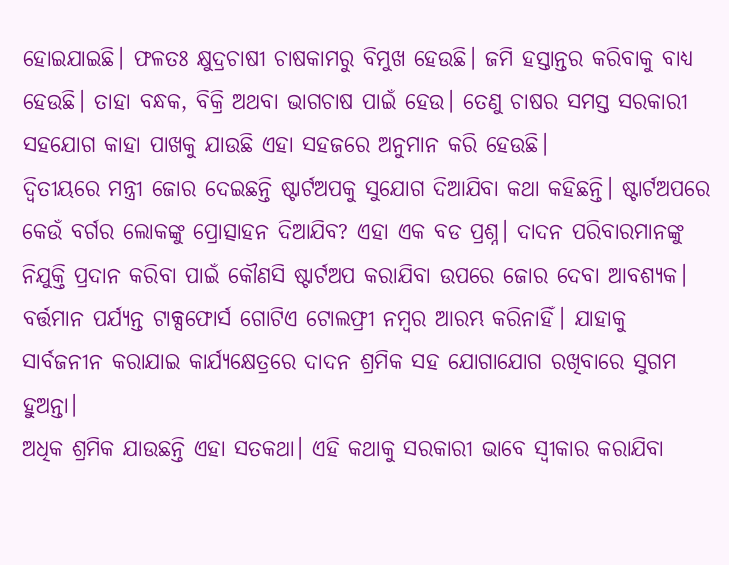ହୋଇଯାଇଛି। ଫଳତଃ କ୍ଷୁଦ୍ରଚାଷୀ ଚାଷକାମରୁ ବିମୁଖ ହେଉଛି। ଜମି ହସ୍ତାନ୍ତର କରିବାକୁ ବାଧ୍ୟ ହେଉଛି। ତାହା ବନ୍ଧକ, ବିକ୍ରି ଅଥବା ଭାଗଚାଷ ପାଇଁ ହେଉ। ତେଣୁ ଚାଷର ସମସ୍ତ ସରକାରୀ ସହଯୋଗ କାହା ପାଖକୁ ଯାଉଛି ଏହା ସହଜରେ ଅନୁମାନ କରି ହେଉଛି।
ଦ୍ୱିତୀୟରେ ମନ୍ତ୍ରୀ ଜୋର ଦେଇଛନ୍ତି ଷ୍ଟାର୍ଟଅପକୁ ସୁଯୋଗ ଦିଆଯିବା କଥା କହିଛନ୍ତି। ଷ୍ଟାର୍ଟଅପରେ କେଉଁ ବର୍ଗର ଲୋକଙ୍କୁ ପ୍ରୋତ୍ସାହନ ଦିଆଯିବ? ଏହା ଏକ ବଡ ପ୍ରଶ୍ନ। ଦାଦନ ପରିବାରମାନଙ୍କୁ ନିଯୁକ୍ତି ପ୍ରଦାନ କରିବା ପାଇଁ କୌଣସି ଷ୍ଟାର୍ଟଅପ କରାଯିବା ଉପରେ ଜୋର ଦେବା ଆବଶ୍ୟକ।
ବର୍ତ୍ତମାନ ପର୍ଯ୍ୟନ୍ତ ଟାକ୍ସଫୋର୍ସ ଗୋଟିଏ ଟୋଲଫ୍ରୀ ନମ୍ବର ଆରମ୍ଭ କରିନାହିଁ। ଯାହାକୁ ସାର୍ବଜନୀନ କରାଯାଇ କାର୍ଯ୍ୟକ୍ଷେତ୍ରରେ ଦାଦନ ଶ୍ରମିକ ସହ ଯୋଗାଯୋଗ ରଖିବାରେ ସୁଗମ ହୁଅନ୍ତା।
ଅଧିକ ଶ୍ରମିକ ଯାଉଛନ୍ତି ଏହା ସତକଥା। ଏହି କଥାକୁ ସରକାରୀ ଭାବେ ସ୍ୱୀକାର କରାଯିବା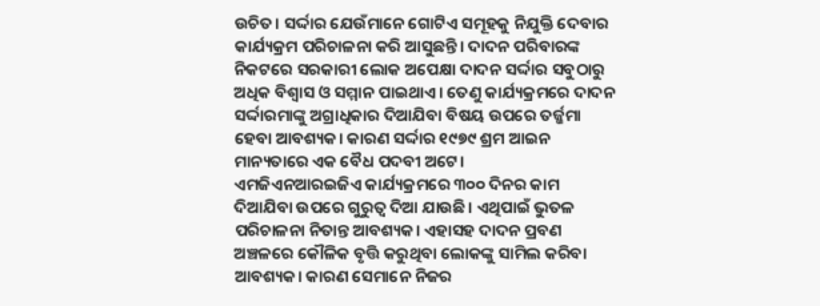ଉଚିତ। ସର୍ଦ୍ଦାର ଯେଉଁମାନେ ଗୋଟିଏ ସମୂହକୁ ନିଯୁକ୍ତି ଦେବାର କାର୍ଯ୍ୟକ୍ରମ ପରିଚାଳନା କରି ଆସୁଛନ୍ତି। ଦାଦନ ପରିବାରଙ୍କ ନିକଟରେ ସରକାରୀ ଲୋକ ଅପେକ୍ଷା ଦାଦନ ସର୍ଦ୍ଦାର ସବୁଠାରୁ ଅଧିକ ବିଶ୍ୱାସ ଓ ସମ୍ମାନ ପାଇଥାଏ। ତେଣୁ କାର୍ଯ୍ୟକ୍ରମରେ ଦାଦନ ସର୍ଦ୍ଦାରମାଙ୍କୁ ଅଗ୍ରାଧିକାର ଦିଆଯିବା ବିଷୟ ଉପରେ ତର୍ଜ୍ଜମା ହେବା ଆବଶ୍ୟକ। କାରଣ ସର୍ଦ୍ଦାର ୧୯୭୯ ଶ୍ରମ ଆଇନ ମାନ୍ୟତାରେ ଏକ ବୈଧ ପଦବୀ ଅଟେ।
ଏମଜିଏନଆରଇଜିଏ କାର୍ଯ୍ୟକ୍ରମରେ ୩୦୦ ଦିନର କାମ ଦିଆଯିବା ଉପରେ ଗୁରୁତ୍ୱ ଦିଆ ଯାଉଛି। ଏଥିପାଇଁ ଭୁତଳ ପରିଚାଳନା ନିତାନ୍ତ ଆବଶ୍ୟକ। ଏହାସହ ଦାଦନ ପ୍ରବଣ ଅଞ୍ଚଳରେ କୌଳିକ ବୃତ୍ତି କରୁଥିବା ଲୋକଙ୍କୁ ସାମିଲ କରିବା ଆବଶ୍ୟକ। କାରଣ ସେମାନେ ନିଜର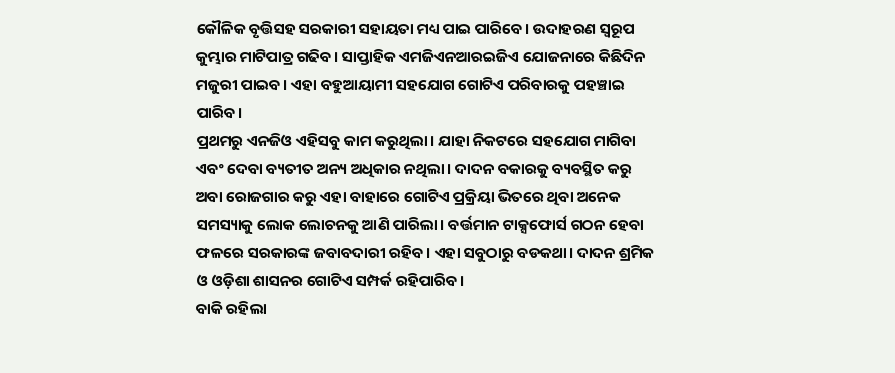କୌଳିକ ବୃତ୍ତିସହ ସରକାରୀ ସହାୟତା ମଧ୍ୟ ପାଇ ପାରିବେ। ଉଦାହରଣ ସ୍ୱରୂପ କୁମ୍ଭାର ମାଟିପାତ୍ର ଗଢିବ। ସାପ୍ତାହିକ ଏମଜିଏନଆରଇଜିଏ ଯୋଜନାରେ କିଛିଦିନ ମଜୁରୀ ପାଇବ। ଏହା ବହୁଆୟାମୀ ସହଯୋଗ ଗୋଟିଏ ପରିବାରକୁ ପହଞ୍ଚାଇ ପାରିବ।
ପ୍ରଥମରୁ ଏନଜିଓ ଏହିସବୁ କାମ କରୁଥିଲା। ଯାହା ନିକଟରେ ସହଯୋଗ ମାଗିବା ଏବଂ ଦେବା ବ୍ୟତୀତ ଅନ୍ୟ ଅଧିକାର ନଥିଲା। ଦାଦନ ବକାରକୁ ବ୍ୟବସ୍ଥିତ କରୁ ଅବା ରୋଜଗାର କରୁ ଏହା ବାହାରେ ଗୋଟିଏ ପ୍ରକ୍ରିୟା ଭିତରେ ଥିବା ଅନେକ ସମସ୍ୟାକୁ ଲୋକ ଲୋଚନକୁ ଆଣି ପାରିଲା। ବର୍ତ୍ତମାନ ଟାକ୍ସଫୋର୍ସ ଗଠନ ହେବା ଫଳରେ ସରକାରଙ୍କ ଜବାବଦାରୀ ରହିବ। ଏହା ସବୁଠାରୁ ବଡକଥା। ଦାଦନ ଶ୍ରମିକ ଓ ଓଡ଼ିଶା ଶାସନର ଗୋଟିଏ ସମ୍ପର୍କ ରହିପାରିବ।
ବାକି ରହିଲା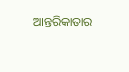ଆନ୍ତରିକାତାର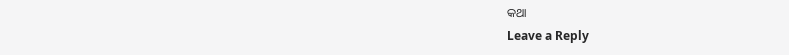କଥା
Leave a Reply